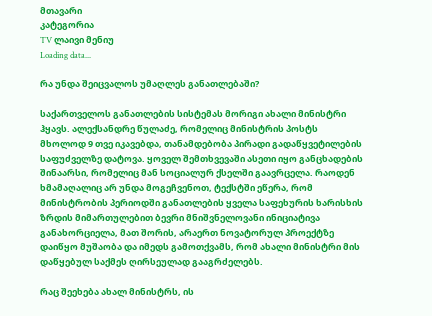მთავარი
კატეგორია
TV ლაივი მენიუ
Loading data...

რა უნდა შეიცვალოს უმაღლეს განათლებაში?

საქართველოს განათლების სისტემას მორიგი ახალი მინისტრი ჰყავს. ალექსანდრე წულაძე, რომელიც მინისტრის პოსტს მხოლოდ 9 თვე იკავებდა, თანამდებობა პირადი გადაწყვეტილების საფუძველზე დატოვა. ყოველ შემთხვევაში ასეთი იყო განცხადების შინაარსი, რომელიც მან სოციალურ ქსელში გაავრცელა. რაოდენ ხმამაღალიც არ უნდა მოგეჩვენოთ, ტექსტში ეწერა, რომ მინისტრობის პერიოდში განათლების ყველა საფეხურის ხარისხის ზრდის მიმართულებით ბევრი მნიშვნელოვანი ინიციატივა განახორციელა, მათ შორის, არაერთ ნოვატორულ პროექტზე დაიწყო მუშაობა და იმედს გამოთქვამს, რომ ახალი მინისტრი მის დაწყებულ საქმეს ღირსეულად გააგრძელებს.

რაც შეეხება ახალ მინისტრს, ის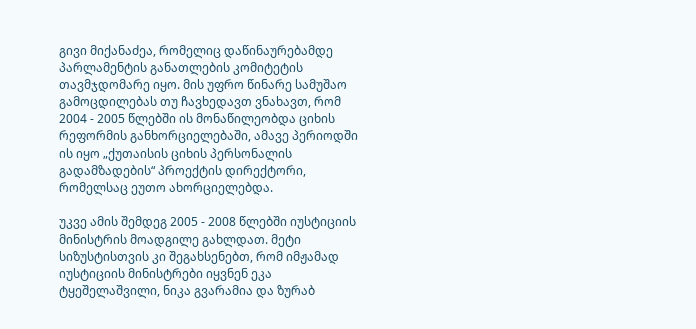გივი მიქანაძეა, რომელიც დაწინაურებამდე პარლამენტის განათლების კომიტეტის თავმჯდომარე იყო. მის უფრო წინარე სამუშაო გამოცდილებას თუ ჩავხედავთ ვნახავთ, რომ 2004 - 2005 წლებში ის მონაწილეობდა ციხის რეფორმის განხორციელებაში, ამავე პერიოდში ის იყო „ქუთაისის ციხის პერსონალის გადამზადების“ პროექტის დირექტორი, რომელსაც ეუთო ახორციელებდა.

უკვე ამის შემდეგ 2005 - 2008 წლებში იუსტიციის მინისტრის მოადგილე გახლდათ. მეტი სიზუსტისთვის კი შეგახსენებთ, რომ იმჟამად იუსტიციის მინისტრები იყვნენ ეკა ტყეშელაშვილი, ნიკა გვარამია და ზურაბ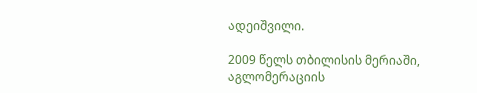ადეიშვილი.

2009 წელს თბილისის მერიაში, აგლომერაციის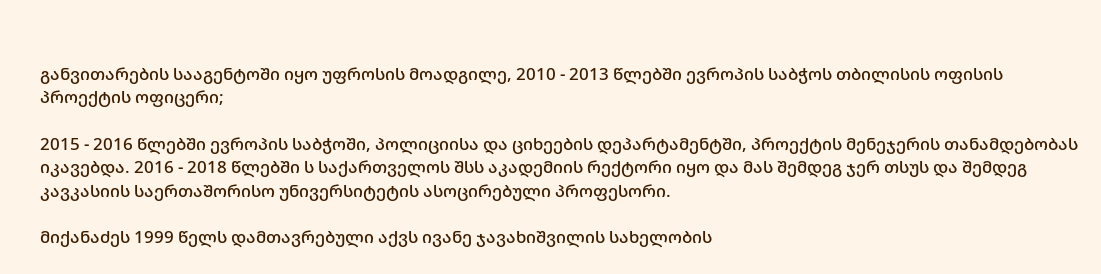განვითარების სააგენტოში იყო უფროსის მოადგილე, 2010 - 2013 წლებში ევროპის საბჭოს თბილისის ოფისის პროექტის ოფიცერი;

2015 - 2016 წლებში ევროპის საბჭოში, პოლიციისა და ციხეების დეპარტამენტში, პროექტის მენეჯერის თანამდებობას იკავებდა. 2016 - 2018 წლებში ს საქართველოს შსს აკადემიის რექტორი იყო და მას შემდეგ ჯერ თსუს და შემდეგ კავკასიის საერთაშორისო უნივერსიტეტის ასოცირებული პროფესორი.

მიქანაძეს 1999 წელს დამთავრებული აქვს ივანე ჯავახიშვილის სახელობის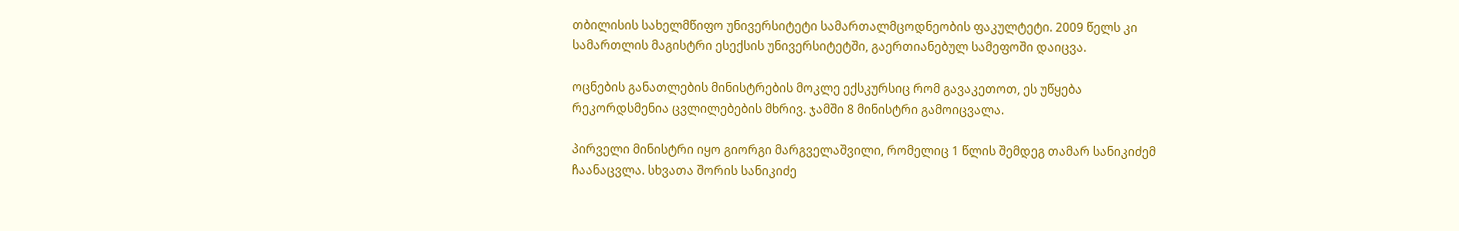თბილისის სახელმწიფო უნივერსიტეტი სამართალმცოდნეობის ფაკულტეტი. 2009 წელს კი სამართლის მაგისტრი ესექსის უნივერსიტეტში, გაერთიანებულ სამეფოში დაიცვა.

ოცნების განათლების მინისტრების მოკლე ექსკურსიც რომ გავაკეთოთ, ეს უწყება რეკორდსმენია ცვლილებების მხრივ. ჯამში 8 მინისტრი გამოიცვალა.

პირველი მინისტრი იყო გიორგი მარგველაშვილი, რომელიც 1 წლის შემდეგ თამარ სანიკიძემ ჩაანაცვლა. სხვათა შორის სანიკიძე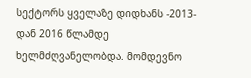სექტორს ყველაზე დიდხანს -2013-დან 2016 წლამდე ხელმძღვანელობდა. მომდევნო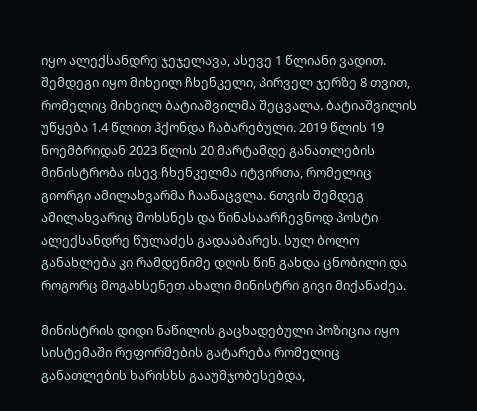იყო ალექსანდრე ჯეჯელავა, ასევე 1 წლიანი ვადით. შემდეგი იყო მიხეილ ჩხენკელი, პირველ ჯერზე 8 თვით, რომელიც მიხეილ ბატიაშვილმა შეცვალა. ბატიაშვილის უწყება 1.4 წლით ჰქონდა ჩაბარებული. 2019 წლის 19 ნოემბრიდან 2023 წლის 20 მარტამდე განათლების მინისტრობა ისევ ჩხენკელმა იტვირთა, რომელიც გიორგი ამილახვარმა ჩაანაცვლა. 6თვის შემდეგ ამილახვარიც მოხსნეს და წინასაარჩევნოდ პოსტი ალექსანდრე წულაძეს გადააბარეს. სულ ბოლო განახლება კი რამდენიმე დღის წინ გახდა ცნობილი და როგორც მოგახსენეთ ახალი მინისტრი გივი მიქანაძეა.

მინისტრის დიდი ნაწილის გაცხადებული პოზიცია იყო სისტემაში რეფორმების გატარება რომელიც განათლების ხარისხს გააუმჯობესებდა,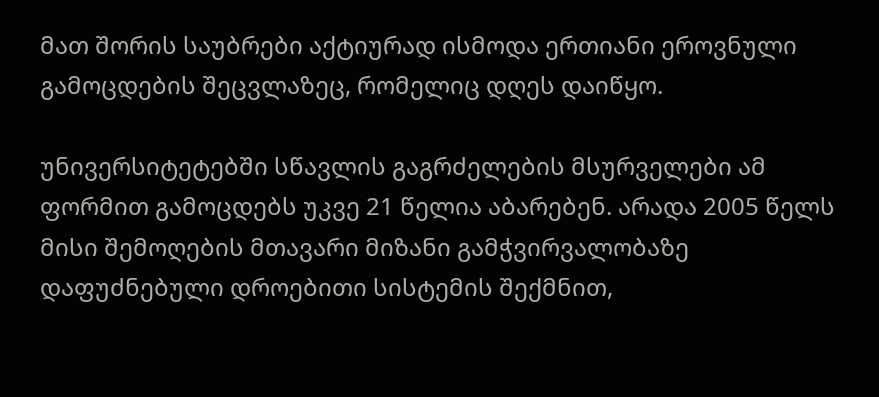მათ შორის საუბრები აქტიურად ისმოდა ერთიანი ეროვნული გამოცდების შეცვლაზეც, რომელიც დღეს დაიწყო.

უნივერსიტეტებში სწავლის გაგრძელების მსურველები ამ ფორმით გამოცდებს უკვე 21 წელია აბარებენ. არადა 2005 წელს მისი შემოღების მთავარი მიზანი გამჭვირვალობაზე დაფუძნებული დროებითი სისტემის შექმნით,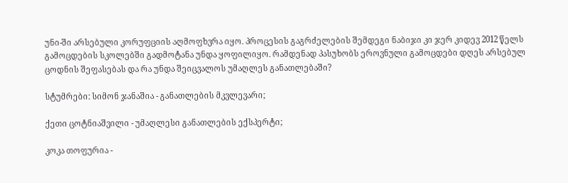უნი-ში არსებული კორუფციის აღმოფხვრა იყო. პროცესის გაგრძელების შემდეგი ნაბიჯი კი ჯერ კიდევ 2012 წელს გამოცდების სკოლებში გადმოტანა უნდა ყოფილიყო. რამდენად პასუხობს ეროვნული გამოცდები დღეს არსებულ ცოდნის შეფასებას და რა უნდა შეიცვალოს უმაღლეს განათლებაში?

სტუმრები: სიმონ ჯანაშია - განათლების მკვლევარი;

ქეთი ცოტნიაშვილი - უმაღლესი განათლების ექსპერტი;

კოკა თოფურია -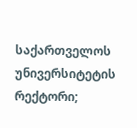საქართველოს უნივერსიტეტის რექტორი;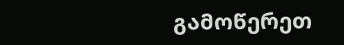გამოწერეთ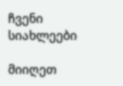ჩვენი სიახლეები

მიიღეთ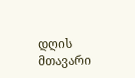დღის მთავარი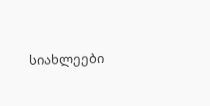სიახლეები